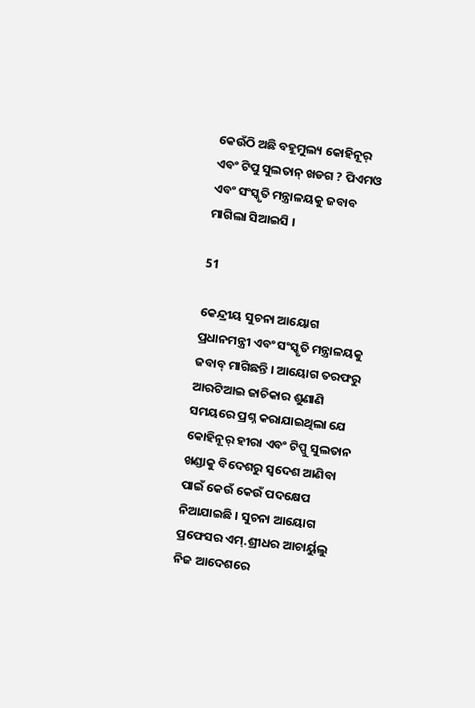କେଉଁଠି ଅଛି ବହୂମୁଲ୍ୟ କୋହିନୂର୍ ଏବଂ ଟିପୁ ସୁଲତାନ୍ ଖଡଗ ? ପିଏମଓ ଏବଂ ସଂସ୍କୃତି ମନ୍ତ୍ରାଳୟକୁ ଜବାବ ମାଗିଲା ସିଆଇସି ।

51

କେନ୍ଦ୍ରୀୟ ସୁଚନା ଆୟୋଗ ପ୍ରଧାନମନ୍ତ୍ରୀ ଏବଂ ସଂସ୍କୃତି ମନ୍ତ୍ରାଳୟକୁ ଜବାବ୍ ମାଗିଛନ୍ତି । ଆୟୋଗ ତରଫରୁ ଆରଟିଆଇ ଜାଚିକାର ଶୁଣାଣି ସମୟରେ ପ୍ରଶ୍ନ କରାଯାଇଥିଲା ଯେ କୋହିନୂର୍ ହୀରା ଏବଂ ଟିପ୍ପୁ ସୁଲତାନ ଖଣ୍ଡାକୁ ବିଦେଶରୁ ସ୍ୱଦେଶ ଆଣିବା ପାଇଁ କେଉଁ କେଉଁ ପଦକ୍ଷେପ ନିଆଯାଇଛି । ସୁଚନା ଆୟୋଗ ପ୍ରଫେସର ଏମ୍.ଶ୍ରୀଧର ଆଚାର୍ୟୁଲୁ ନିଜ ଆଦେଶରେ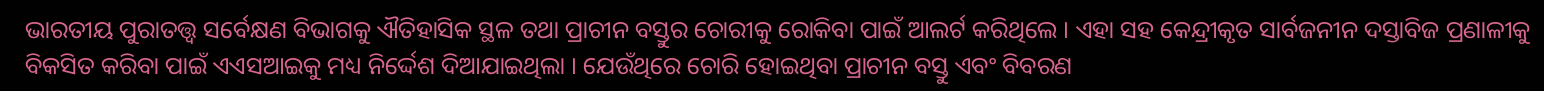ଭାରତୀୟ ପୁରାତତ୍ତ୍ୱ ସର୍ବେକ୍ଷଣ ବିଭାଗକୁ ଐତିହାସିକ ସ୍ଥଳ ତଥା ପ୍ରାଚୀନ ବସ୍ତୁର ଚୋରୀକୁ ରୋକିବା ପାଇଁ ଆଲର୍ଟ କରିଥିଲେ । ଏହା ସହ କେନ୍ଦ୍ରୀକୃତ ସାର୍ବଜନୀନ ଦସ୍ତାବିଜ ପ୍ରଣାଳୀକୁ ବିକସିତ କରିବା ପାଇଁ ଏଏସଆଇକୁ ମଧ୍ୟ ନିର୍ଦ୍ଦେଶ ଦିଆଯାଇଥିଲା । ଯେଉଁଥିରେ ଚୋରି ହୋଇଥିବା ପ୍ରାଚୀନ ବସ୍ତୁ ଏବଂ ବିବରଣ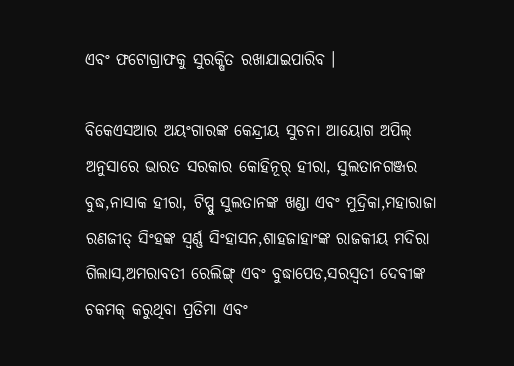ଏବଂ ଫଟୋଗ୍ରାଫକୁ ସୁରକ୍ଷିତ ରଖାଯାଇପାରିବ ।

ବିକେଏସଆର ଅୟଂଗାରଙ୍କ କେନ୍ଦ୍ରୀୟ ସୁଚନା ଆୟୋଗ ଅପିଲ୍ ଅନୁସାରେ ଭାରତ ସରକାର କୋହିନୂର୍ ହୀରା, ସୁଲତାନଗଞ୍ଜର ବୁଦ୍ଧ,ନାସାକ ହୀରା, ଟିପ୍ପୁ ସୁଲତାନଙ୍କ ଖଣ୍ଡା ଏବଂ ମୁଦ୍ରିକା,ମହାରାଜା ରଣଜୀତ୍ ସିଂହଙ୍କ ସ୍ୱର୍ଣ୍ଣ ସିଂହାସନ,ଶାହଜାହାଂଙ୍କ ରାଜକୀୟ ମଦିରା ଗିଲାସ,ଅମରାବତୀ ରେଲିଙ୍ଗ୍ ଏବଂ ବୁଦ୍ଧାପେଡ,ସରସ୍ୱତୀ ଦେବୀଙ୍କ ଚକମକ୍ କରୁଥିବା ପ୍ରତିମା ଏବଂ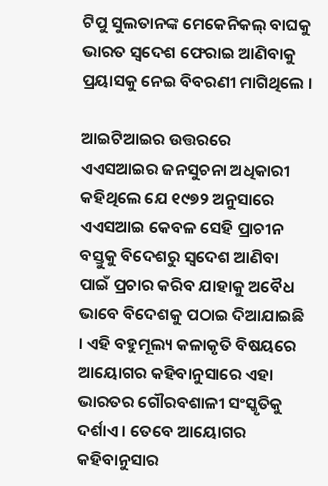ଟିପୁ ସୁଲତାନଙ୍କ ମେକେନିକଲ୍ ବାଘକୁ ଭାରତ ସ୍ୱଦେଶ ଫେରାଇ ଆଣିବାକୁ ପ୍ରୟାସକୁ ନେଇ ବିବରଣୀ ମାଗିଥିଲେ ।

ଆଇଟିଆଇର ଉତ୍ତରରେ ଏଏସଆଇର ଜନସୁଚନା ଅଧିକାରୀ କହିଥିଲେ ଯେ ୧୯୭୨ ଅନୁସାରେ ଏଏସଆଇ କେବଳ ସେହି ପ୍ରାଚୀନ ବସ୍ତୁକୁ ବିଦେଶରୁ ସ୍ୱଦେଶ ଆଣିବା ପାଇଁ ପ୍ରଚାର କରିବ ଯାହାକୁ ଅବୈଧ ଭାବେ ବିଦେଶକୁ ପଠାଇ ଦିଆଯାଇଛି । ଏହି ବହୁମୂଲ୍ୟ କଳାକୃତି ବିଷୟରେ ଆୟୋଗର କହିବାନୁସାରେ ଏହା ଭାରତର ଗୌରବଶାଳୀ ସଂସ୍କୃତିକୁ ଦର୍ଶାଏ । ତେବେ ଆୟୋଗର କହିବାନୁସାର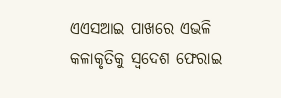ଏଏସଆଇ ପାଖରେ ଏଭଳି କଳାକୃତିକୁ ସ୍ୱଦେଶ ଫେରାଇ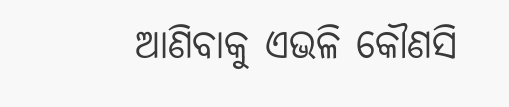ଆଣିବାକୁ ଏଭଳି କୌଣସି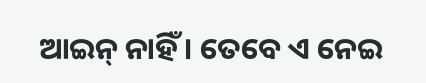ଆଇନ୍ ନାହିଁ । ତେବେ ଏ ନେଇ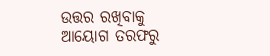ଉତ୍ତର ରଖିବାକୁ ଆୟୋଗ ତରଫରୁ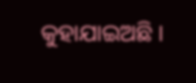କୁହାଯାଇଅଛି ।